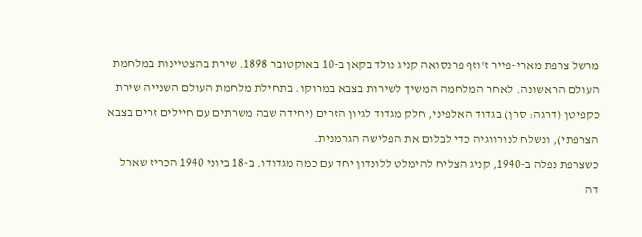מרשל צרפת מארי-פייר ז'וזף פרנסואה קניג נולד בקאן ב-10 באוקטובר 1898. שירת בהצטיינות במלחמת העולם הראשונה. לאחר המלחמה המשיך לשירות בצבא במרוקו. בתחילת מלחמת העולם השנייה שירת כקפיטן (דרגה: סרן) בגדוד האלפיני, חלק מגדוד לגיון הזרים (יחידה שבה משרתים עם חיילים זרים בצבא הצרפתי), ונשלח לנורווגיה כדי לבלום את הפלישה הגרמנית.
כשצרפת נפלה ב-1940, קניג הצליח להימלט ללונדון יחד עם כמה מגדודו. ב-18 ביוני 1940 הכריז שארל דה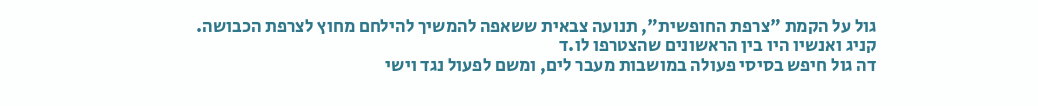גול על הקמת "צרפת החופשית", תנועה צבאית ששאפה להמשיך להילחם מחוץ לצרפת הכבושה. קניג ואנשיו היו בין הראשונים שהצטרפו לו.ד
דה גול חיפש בסיסי פעולה במושבות מעבר לים, ומשם לפעול נגד וישי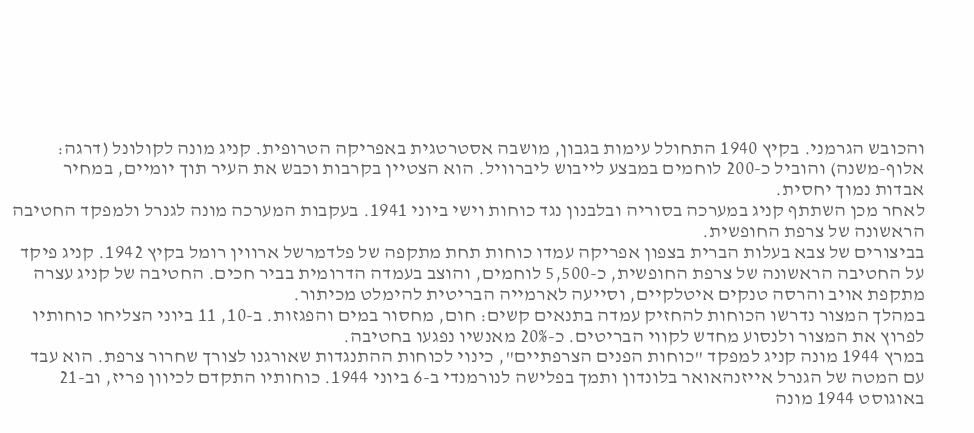והכובש הגרמני. בקיץ 1940 התחולל עימות בגבון, מושבה אסטרטגית באפריקה הטרופית. קניג מונה לקולונל (דרגה: אלוף-משנה) והוביל כ-200 לוחמים במבצע לייבוש ליברוויל. הוא הצטיין בקרבות וכבש את העיר תוך יומיים, במחיר אבדות נמוך יחסית.
לאחר מכן השתתף קניג במערכה בסוריה ובלבנון נגד כוחות וישי ביוני 1941. בעקבות המערכה מונה לגנרל ולמפקד החטיבה הראשונה של צרפת החופשית.
בביצורים של צבא בעלות הברית בצפון אפריקה עמדו כוחות תחת מתקפה של פלדמרשל ארווין רומל בקיץ 1942. קניג פיקד על החטיבה הראשונה של צרפת החופשית, כ-5,500 לוחמים, והוצב בעמדה הדרומית בביר חכים. החטיבה של קניג עצרה מתקפת אויב והרסה טנקים איטלקיים, וסייעה לארמייה הבריטית להימלט מכיתור.
במהלך המצור נדרשו הכוחות להחזיק עמדה בתנאים קשים: חום, מחסור במים והפגזות. ב-10, 11 ביוני הצליחו כוחותיו לפרוץ את המצור ולנסוע מחדש לקווי הבריטים. כ-20% מאנשיו נפגעו בחטיבה.
במרץ 1944 מונה קניג למפקד "כוחות הפנים הצרפתיים", כינוי לכוחות ההתנגדות שאורגנו לצורך שחרור צרפת. הוא עבד עם המטה של הגנרל אייזנהאואר בלונדון ותמך בפלישה לנורמנדי ב-6 ביוני 1944. כוחותיו התקדם לכיוון פריז, וב-21 באוגוסט 1944 מונה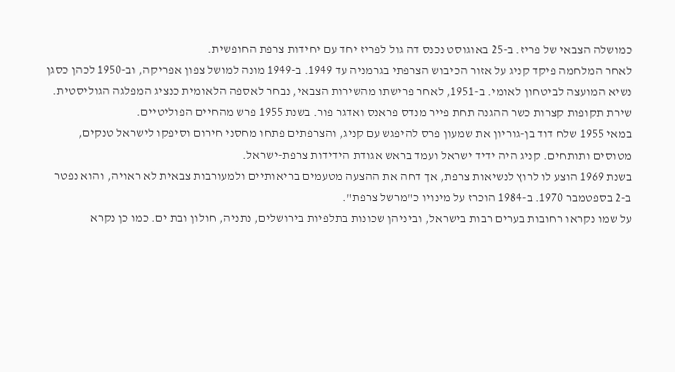כמושלה הצבאי של פריז. ב-25 באוגוסט נכנס דה גול לפריז יחד עם יחידות צרפת החופשית.
לאחר המלחמה פיקד קניג על אזור הכיבוש הצרפתי בגרמניה עד 1949. ב-1949 מונה למושל צפון אפריקה, וב-1950 לכהן כסגן נשיא המועצה לביטחון לאומי. ב-1951, לאחר פרישתו מהשירות הצבאי, נבחר לאספה הלאומית כנציג המפלגה הגוליסטית.
שירת תקופות קצרות כשר ההגנה תחת פייר מנדס פראנס ואדגר פור. בשנת 1955 פרש מהחיים הפוליטיים.
במאי 1955 שלח דוד בן-גוריון את שמעון פרס להיפגש עם קניג, והצרפתים פתחו מחסני חירום וסיפקו לישראל טנקים, מטוסים ותותחים. קניג היה ידיד ישראל ועמד בראש אגודת הידידות צרפת-ישראל.
בשנת 1969 הוצע לו לרוץ לנשיאות צרפת, אך דחה את ההצעה מטעמים בריאותיים ולמעורבות צבאית לא ראויה, והוא נפטר ב-2 בספטמבר 1970. ב-1984 הוכרז על מינויו כ"מרשל צרפת".
על שמו נקראו רחובות בערים רבות בישראל, וביניהן שכונות בתלפיות בירושלים, נתניה, חולון ובת ים. כמו כן נקרא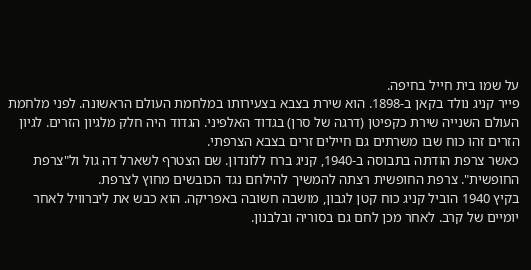על שמו בית חייל בחיפה.
פייר קניג נולד בקאן ב-1898. הוא שירת בצבא בצעירותו במלחמת העולם הראשונה. לפני מלחמת העולם השנייה שירת כקפיטן (דרגה של סרן) בגדוד האלפיני. הגדוד היה חלק מלגיון הזרים. לגיון הזרים זהו כוח שבו משרתים גם חיילים זרים בצבא הצרפתי.
כאשר צרפת הודתה בתבוסה ב-1940, קניג ברח ללונדון. שם הצטרף לשארל דה גול ול"צרפת החופשית". צרפת החופשית רצתה להמשיך להילחם נגד הכובשים מחוץ לצרפת.
בקיץ 1940 הוביל קניג כוח קטן לגבון, מושבה חשובה באפריקה. הוא כבש את ליברוויל לאחר יומיים של קרב. לאחר מכן לחם גם בסוריה ובלבנון.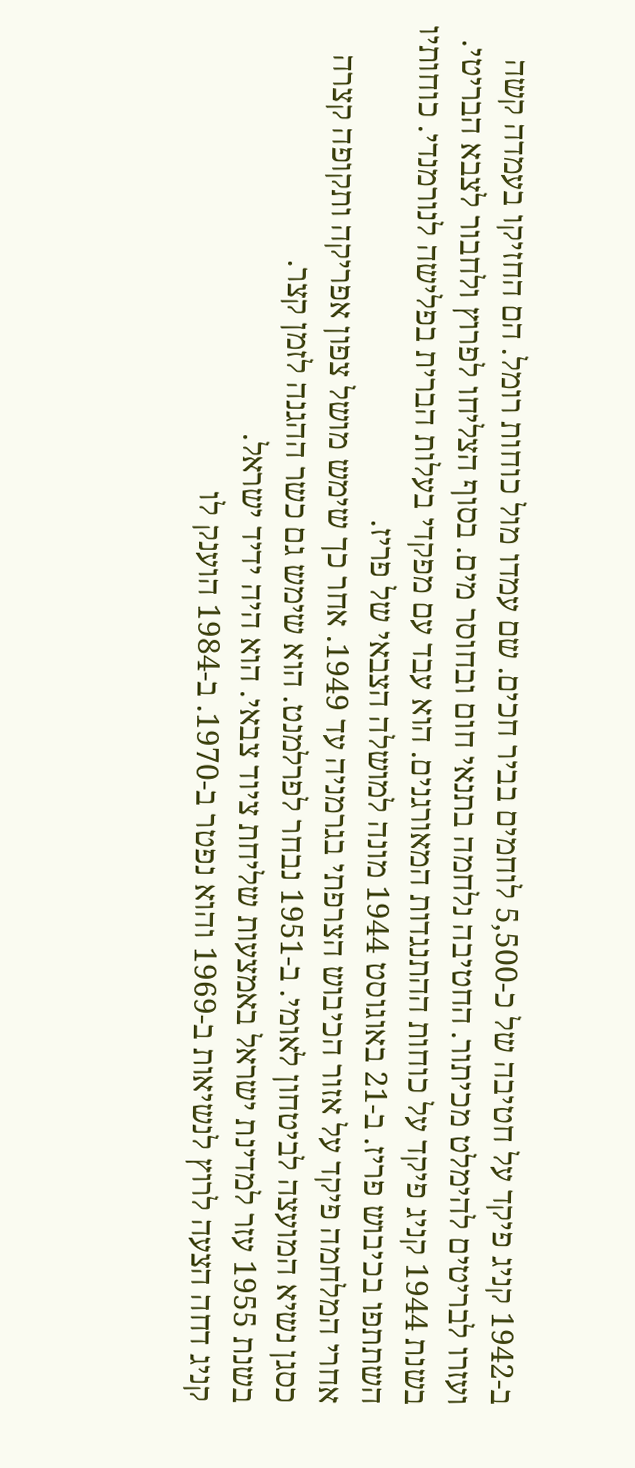ב-1942 קניג פיקד על חטיבה של כ-5,500 לוחמים בביר חכים. שם עמדו מול כוחות רומל. הם החזיקו בעמדה קשה ועזרו לבריטים להימלט מכיתור. החטיבה נלחמה בתנאי חום ובחוסר מים. בסוף הצליחו לפרוץ ולחבור לצבא הבריטי.
בשנת 1944 קניג פיקד על כוחות ההתנגדות המאורגנים. הוא עבד עם מפקדי בעלות הברית בפלישה לנורמנדי. כוחותיו השתתפו בכיבוש פריז. ב-21 באוגוסט 1944 מונה למושלה הצבאי של פריז.
אחרי המלחמה פיקד על אזור הכיבוש הצרפתי בגרמניה עד 1949. אחר כך שימש מושל צפון אפריקה ותקופה קצרה כסגן נשיא המועצה לביטחון לאומי. ב-1951 נבחר לפרלמנט. הוא שימש גם כשר ההגנה לזמן קצר.
בשנת 1955 עזר למדינת ישראל באמצעות שליחת ציוד צבאי. הוא היה ידיד ישראל.
קניג דחה הצעה לרוץ לנשיאות ב-1969 והוא נפטר ב-1970. ב-1984 הוענק לו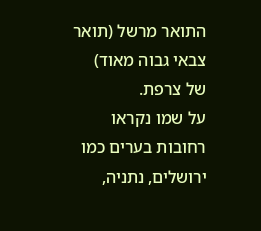התואר מרשל (תואר צבאי גבוה מאוד) של צרפת.
על שמו נקראו רחובות בערים כמו ירושלים, נתניה,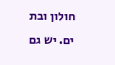חולון ובת ים. יש גם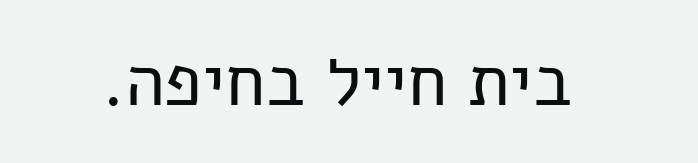בית חייל בחיפה.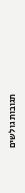תגובות גולשים